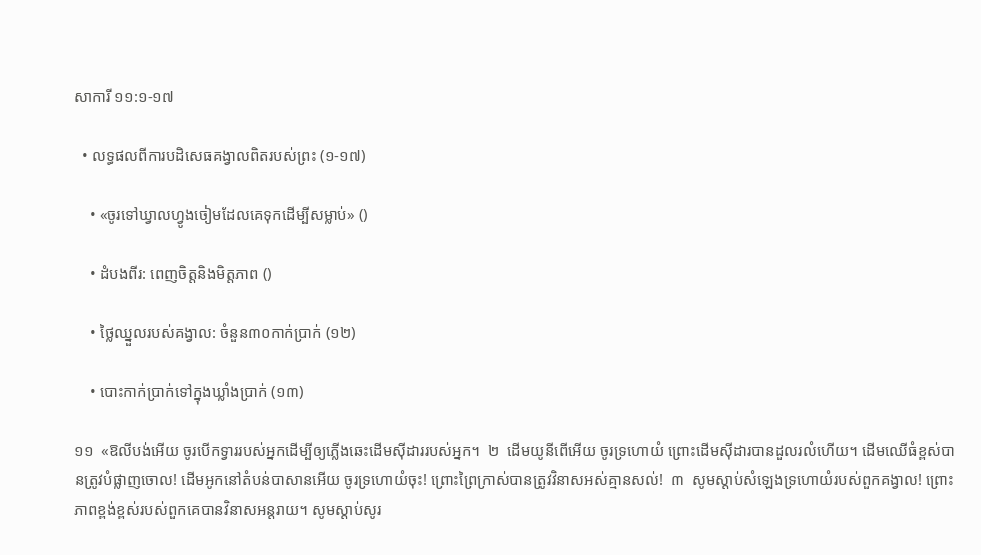សាការី ១១:១-១៧

  • លទ្ធផលពីការបដិសេធគង្វាលពិតរបស់ព្រះ (១-១៧)

    • «ចូរទៅឃ្វាលហ្វូងចៀមដែលគេទុកដើម្បីសម្លាប់» ()

    • ដំបងពីរ: ពេញចិត្តនិងមិត្តភាព ()

    • ថ្លៃឈ្នួលរបស់គង្វាល: ចំនួន៣០កាក់ប្រាក់ (១២)

    • បោះកាក់ប្រាក់ទៅក្នុងឃ្លាំងប្រាក់ (១៣)

១១  «ឱលីបង់អើយ ចូរបើកទ្វាររបស់អ្នកដើម្បីឲ្យភ្លើងឆេះដើមស៊ីដាររបស់អ្នក។  ២  ដើមយូនីពើអើយ ចូរទ្រហោយំ ព្រោះដើមស៊ីដារបានដួលរលំហើយ។ ដើមឈើធំខ្ពស់បានត្រូវបំផ្លាញចោល! ដើមអូកនៅតំបន់បាសានអើយ ចូរទ្រហោយំចុះ! ព្រោះព្រៃក្រាស់បានត្រូវវិនាសអស់គ្មានសល់!  ៣  សូមស្ដាប់សំឡេងទ្រហោយំរបស់ពួកគង្វាល! ព្រោះភាពខ្ពង់ខ្ពស់របស់ពួកគេបានវិនាសអន្តរាយ។ សូមស្ដាប់សូរ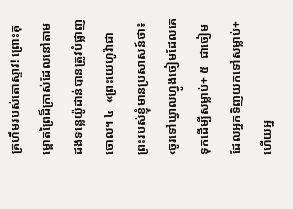គ្រហឹមរបស់តោស្ទាវ! ព្រោះគុម្ពោតព្រៃដ៏ក្រាស់ដែលនៅតាមដងទន្លេយ៉ូដាន់បានត្រូវបំផ្លាញចោល។ ៤  «ព្រះយេហូវ៉ាជាព្រះរបស់ខ្ញុំមានប្រសាសន៍ថា៖ ‹ចូរទៅឃ្វាលហ្វូងចៀមដែលគេទុកដើម្បីសម្លាប់+ ៥  ជាចៀមដែលអ្នកទិញយកទៅសម្លាប់+ ហើយអ្ន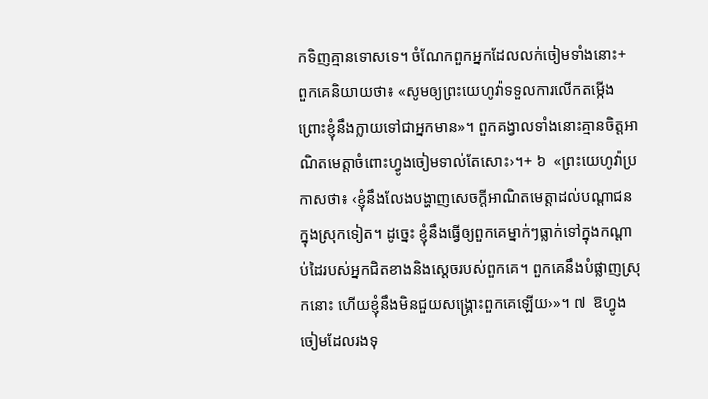កទិញគ្មានទោសទេ។ ចំណែកពួកអ្នកដែលលក់ចៀមទាំងនោះ+ ពួកគេនិយាយថា៖ «សូមឲ្យព្រះយេហូវ៉ាទទួលការលើកតម្កើង ព្រោះខ្ញុំនឹងក្លាយទៅជាអ្នកមាន»។ ពួកគង្វាលទាំងនោះគ្មានចិត្តអាណិតមេត្តាចំពោះហ្វូងចៀមទាល់តែសោះ›។+ ៦  «ព្រះយេហូវ៉ាប្រកាសថា៖ ‹ខ្ញុំនឹងលែងបង្ហាញសេចក្ដីអាណិតមេត្តាដល់បណ្ដាជនក្នុងស្រុកទៀត។ ដូច្នេះ ខ្ញុំនឹងធ្វើឲ្យពួកគេម្នាក់ៗធ្លាក់ទៅក្នុងកណ្ដាប់ដៃរបស់អ្នកជិតខាងនិងស្ដេចរបស់ពួកគេ។ ពួកគេនឹងបំផ្លាញស្រុកនោះ ហើយខ្ញុំនឹងមិនជួយសង្គ្រោះពួកគេឡើយ›»។ ៧  ឱហ្វូងចៀមដែលរងទុ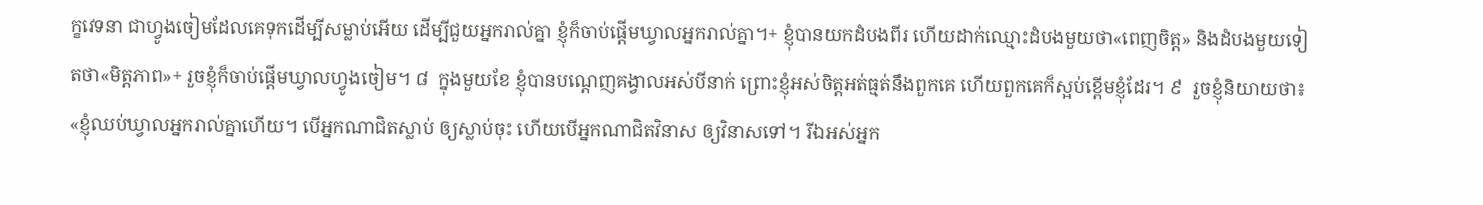ក្ខវេទនា ជាហ្វូងចៀមដែលគេទុកដើម្បីសម្លាប់អើយ ដើម្បីជួយអ្នករាល់គ្នា ខ្ញុំក៏ចាប់ផ្ដើមឃ្វាលអ្នករាល់គ្នា។+ ខ្ញុំបានយកដំបងពីរ ហើយដាក់ឈ្មោះដំបងមួយថា«ពេញចិត្ត» និងដំបងមួយទៀតថា«មិត្តភាព»+ រួចខ្ញុំក៏ចាប់ផ្ដើមឃ្វាលហ្វូងចៀម។ ៨  ក្នុងមួយខែ ខ្ញុំបានបណ្ដេញគង្វាលអស់បីនាក់ ព្រោះខ្ញុំអស់ចិត្តអត់ធ្មត់នឹងពួកគេ ហើយពួកគេក៏ស្អប់ខ្ពើមខ្ញុំដែរ។ ៩  រួចខ្ញុំនិយាយថា៖ «ខ្ញុំឈប់ឃ្វាលអ្នករាល់គ្នាហើយ។ បើអ្នកណាជិតស្លាប់ ឲ្យស្លាប់ចុះ ហើយបើអ្នកណាជិតវិនាស ឲ្យវិនាសទៅ។ រីឯអស់អ្នក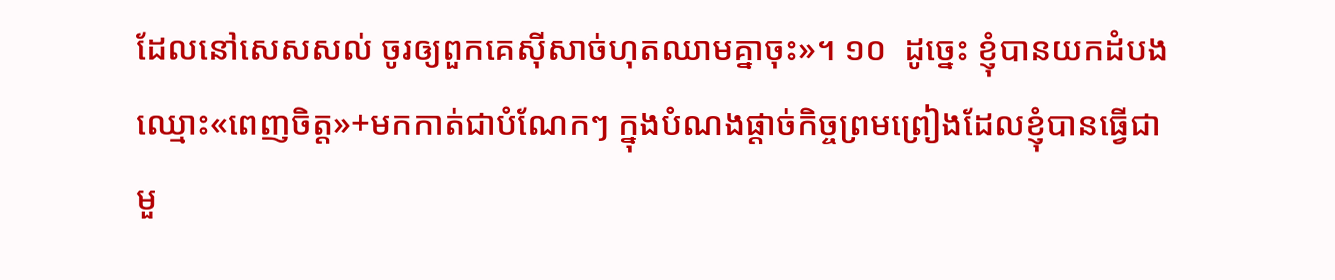ដែលនៅសេសសល់ ចូរឲ្យពួកគេស៊ីសាច់ហុតឈាមគ្នាចុះ»។ ១០  ដូច្នេះ ខ្ញុំបានយកដំបងឈ្មោះ«ពេញចិត្ត»+មកកាត់ជាបំណែកៗ ក្នុងបំណងផ្ដាច់កិច្ចព្រមព្រៀងដែលខ្ញុំបានធ្វើជាមួ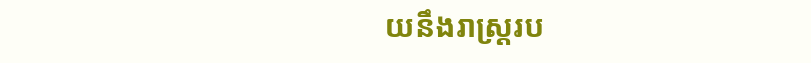យនឹងរាស្ត្ររប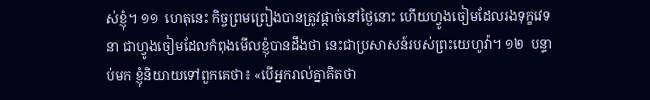ស់ខ្ញុំ។ ១១  ហេតុនេះ កិច្ចព្រមព្រៀងបានត្រូវផ្ដាច់នៅថ្ងៃនោះ ហើយហ្វូងចៀមដែលរងទុក្ខវេទនា ជាហ្វូងចៀមដែលកំពុងមើលខ្ញុំបានដឹងថា នេះជាប្រសាសន៍របស់ព្រះយេហូវ៉ា។ ១២  បន្ទាប់មក ខ្ញុំនិយាយទៅពួកគេថា៖ «បើអ្នករាល់គ្នាគិតថា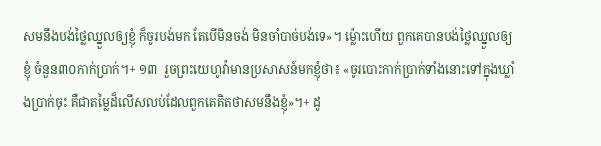សមនឹងបង់ថ្លៃឈ្នួលឲ្យខ្ញុំ ក៏ចូរបង់មក តែបើមិនចង់ មិនចាំបាច់បង់ទេ»។ ម្ល៉ោះហើយ ពួកគេបានបង់ថ្លៃឈ្នួលឲ្យខ្ញុំ ចំនួន៣០កាក់ប្រាក់។+ ១៣  រួចព្រះយេហូវ៉ាមានប្រសាសន៍មកខ្ញុំថា៖ «ចូរបោះកាក់ប្រាក់ទាំងនោះទៅក្នុងឃ្លាំងប្រាក់ចុះ គឺជាតម្លៃដ៏លើសលប់ដែលពួកគេគិតថាសមនឹងខ្ញុំ»។+ ដូ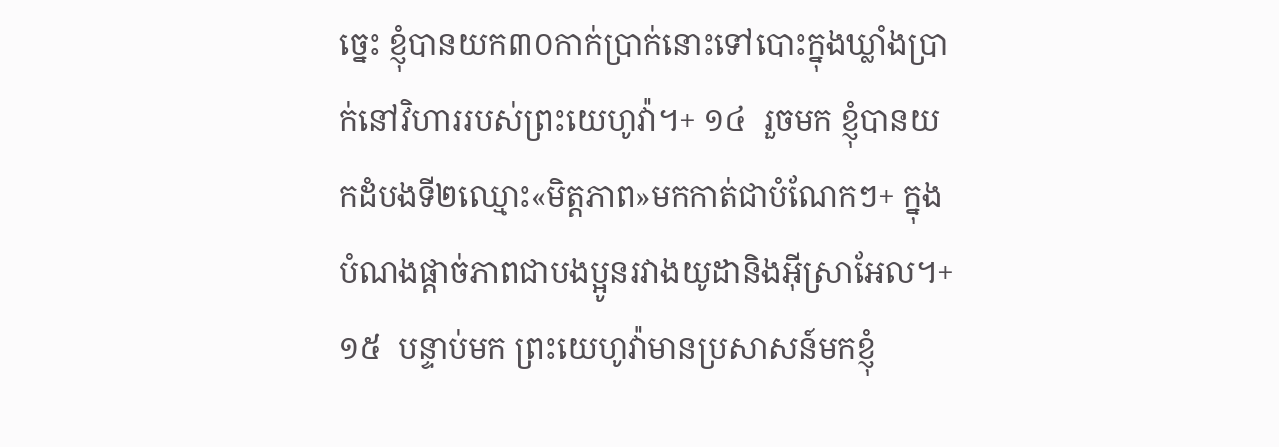ច្នេះ ខ្ញុំបានយក៣០កាក់ប្រាក់នោះទៅបោះក្នុងឃ្លាំងប្រាក់នៅវិហាររបស់ព្រះយេហូវ៉ា។+ ១៤  រួចមក ខ្ញុំបានយកដំបងទី២ឈ្មោះ«មិត្តភាព»មកកាត់ជាបំណែកៗ+ ក្នុងបំណងផ្ដាច់ភាពជាបងប្អូនរវាងយូដានិងអ៊ីស្រាអែល។+ ១៥  បន្ទាប់មក ព្រះយេហូវ៉ាមានប្រសាសន៍មកខ្ញុំ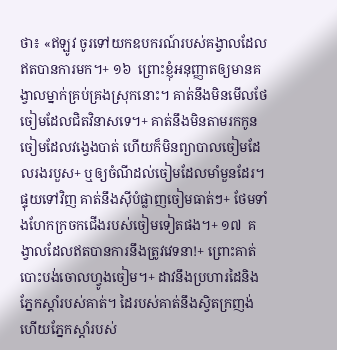ថា៖ «ឥឡូវ ចូរទៅយកឧបករណ៍របស់គង្វាលដែលឥតបានការមក។+ ១៦  ព្រោះខ្ញុំអនុញ្ញាតឲ្យមានគង្វាលម្នាក់គ្រប់គ្រងស្រុកនោះ។ គាត់នឹងមិនមើលថែចៀមដែលជិតវិនាសទេ។+ គាត់នឹងមិនតាមរកកូនចៀមដែលវង្វេងបាត់ ហើយក៏មិនព្យាបាលចៀមដែលរងរបួស+ ឬឲ្យចំណីដល់ចៀមដែលមាំមួនដែរ។ ផ្ទុយទៅវិញ គាត់នឹងស៊ីបំផ្លាញចៀមធាត់ៗ+ ថែមទាំងហែកក្រចកជើងរបស់ចៀមទៀតផង។+ ១៧  គង្វាលដែលឥតបានការនឹងត្រូវវេទនា!+ ព្រោះគាត់បោះបង់ចោលហ្វូងចៀម។+ ដាវនឹងប្រហារដៃនិងភ្នែកស្ដាំរបស់គាត់។ ដៃរបស់គាត់នឹងស្វិតក្រញង់ហើយភ្នែកស្ដាំរបស់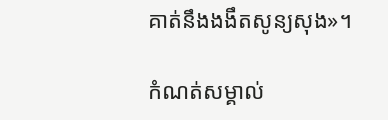គាត់នឹងងងឹតសូន្យសុង»។

កំណត់សម្គាល់